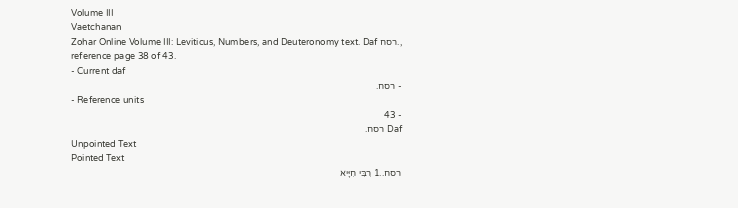Volume III
Vaetchanan
Zohar Online Volume III: Leviticus, Numbers, and Deuteronomy text. Daf רסח., reference page 38 of 43.
- Current daf
- רסח.
- Reference units
- 43
Daf רסח.
Unpointed Text
Pointed Text
רסח..1 רִבִּי חִיָּיא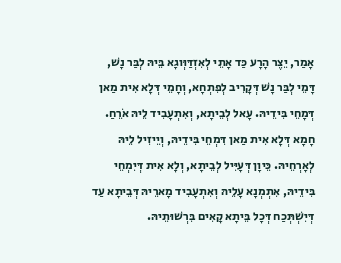אָמַר, יֵצֶר הָרָע כַּד אָתֵי לְאִזְדַּוְּוגָא בֵּיהּ לְבַּר נָשׁ, דָּמֵי לְבַּר נָשׁ דְּקָרִיב לְפִתְחָא, וְחָמֵי דְּלָא אִית מַאן דְּמָחֵי בִּידֵיהּ. עָאל לְבֵיתָא, וְאִתְעָבִיד לֵיהּ אֹרֵחַ. חָמָא דְּלָא אִית מַאן דִּמְחֵי בִּידֵיהּ, וְיֵיזִיל לֵיהּ לְאָרְחֵיהּ. כֵּיוָן דְּעָיִּיל לְבֵיתָא, וְלָא אִית דְּיִמְחֵי בִּידֵיהּ, אִתְמְנָא עָלֵיהּ וְאִתְעָבִיד מָארֵיהּ דְּבֵיתָא עַד דְּיִשְׁתְּכַח דְּכָל בֵּיתָא קָאִים בִּרְשׁוּתֵיהּ.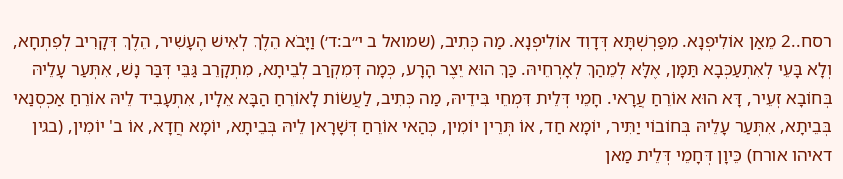רסח..2 מֵאַן אוֹלִיפְנָא. מִפַּרְשְׁתָּא דְּדָוִד אוֹלִיפְנָא. מַה כְּתִיב, (שמואל ב י״ב:ד׳) וַיָּבֹא הֵלֶךְ לְאִישׁ הֶעָשִׁיר, הֵלֶךְ דְּקָרִיב לְפִתְחָא, וְלָא בָּעֵי לְאִתְעַכְּבָא תַּמָּן, אֶלָּא לְמֵהַךְ לְאָרְחֵיהּ. כַּךְ הוּא יֵצֶר הָרָע, כְּמָה דְּמִקְרַב לְבֵיתָא, מִתְקָרֵב גַּבֵּי דְּבַּר נָשׁ, אִתְּעַר עָלֵיהּ בְּחוֹבָא זְעֵיר, דָּא הוּא אוֹרֵחַ עֲרָאי. חָמֵי דְּלֵית דִּמְחֵי בִּידֵיהּ, מַה כְּתִיב, לַעֲשׂוֹת לָאוֹרֵחַ הַבָּא אֵלָיו, אִתְעָבִיד לֵיהּ אוֹרֵחַ אַכְסְנַאי בְּבֵיתָא, אִתְּעַר עָלֵיהּ בְּחוֹבוֹי יַתִּיר, יוֹמָא חַד, אוֹ תְּרֵין יוֹמִין, כְּהַאי אוֹרֵחַ דְּשָׁרָאן לֵיהּ בְּבֵיתָא, יוֹמָא חֲדָא, אוֹ ב' יוֹמִין, (בגין דאיהו אורח) כֵּיוָן דְּחָמֵי דְּלֵית מַאן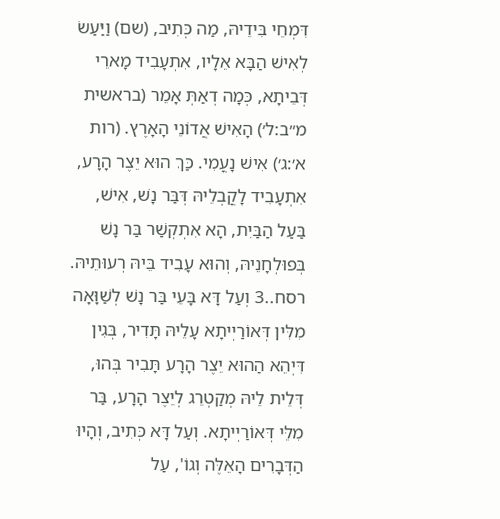דִּמְחֵי בִּידֵיהּ, מַה כְּתִיב, (שם) וַיַּעַשׂ לְאִישׁ הַבָּא אֵלָיו, אִתְעָבִיד מָארֵי דְּבֵיתָא, כְּמָה דְאַתְּ אָמֵר (בראשית מ״ב:ל׳) הָאִישׁ אֲדוֹנֵי הָאָרֶץ. (רות א׳:ג׳) אִישׁ נָעֳמִי. כַּךְ הוּא יֵצֶר הָרָע, אִתְעָבִיד לָקֳבְלֵיהּ דְּבַּר נָשׁ, אִישׁ, בַּעַל הַבַּיִת, הָא אִתְקְשַׁר בַּר נָשׁ בְּפוּלְחָנֵיהּ, וְהוּא עָבִיד בֵּיהּ רְעוּתֵיהּ.
רסח..3 וְעַל דָּא בָּעֵי בַּר נָשׁ לְשַׁוָּאָה מִלִּין דְּאוֹרַיְיתָא עָלֵיהּ תָּדִיר, בְּגִין דִּיְהֵא הַהוּא יֵצֶר הָרָע תָּבִיר בְּהוּ, דְּלֵית לֵיהּ מְקַטְרֵג לְיֵצֶר הָרָע, בַּר מִלֵּי דְּאוֹרַיְיתָא. וְעַל דָּא כְּתִיב, וְהָיוּ הַדְּבָרִים הָאֵלֶּה וְגוֹ', עַל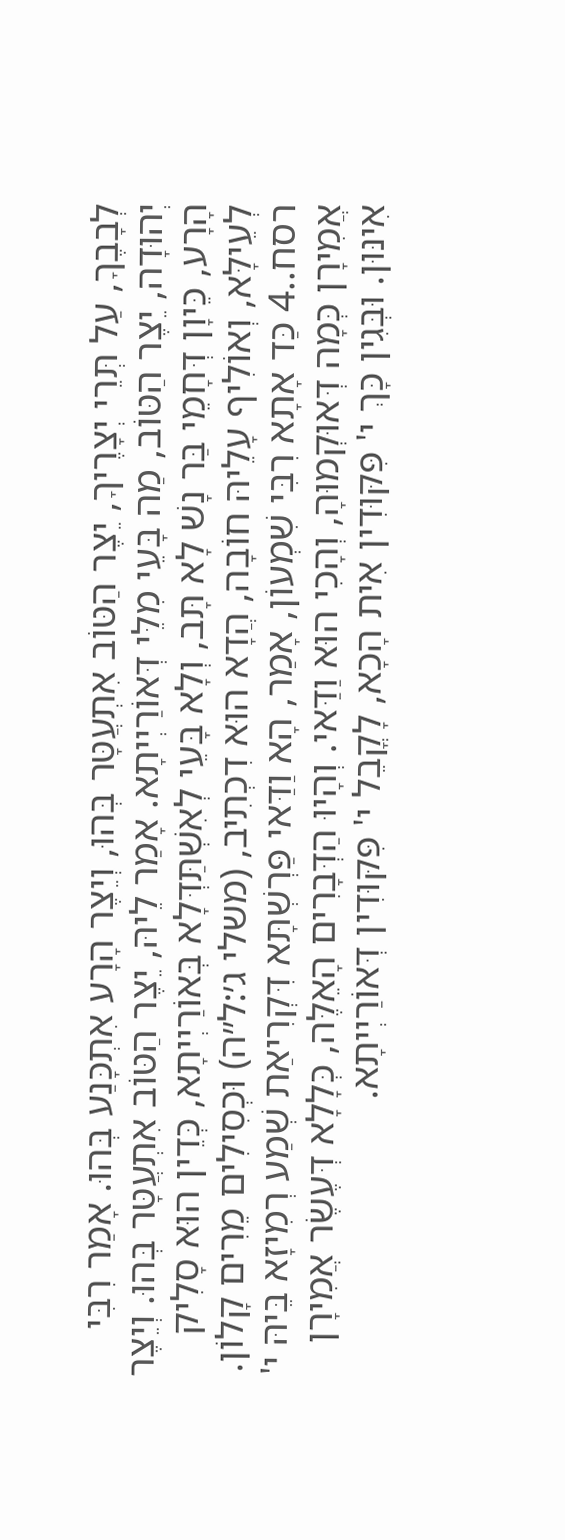לְבָבֶךָ, עַל תְּרֵי יְצָרֶיךָ, יֵצֶר הַטּוֹב אִתְעֲטָּר בְּהוּ, וְיֵצֶר הָרָע אִתְכָּנַע בְּהוּ. אָמַר רִבִּי יְהוּדָה, יֵצֶר הַטּוֹב, מַה בָּעֵי מִלֵּי דְּאוֹרַיְיתָא. אָמַר לֵיהּ, יֵצֶר הַטּוֹב אִתְעֲטָּר בְּהוּ. וְיֵצֶר הָרָע, כֵּיוָן דְּחָמֵי בַּר נָשׁ לָא תָּב, וְלָא בָּעֵי לְאִשְׁתַּדְּלָא בְּאוֹרַיְיתָא, כְּדֵין הוּא סָלִיק לְעֵילָּא, וְאוֹלִיף עָלֵיהּ חוֹבָה, הֲדָא הוּא דִכְתִיב, (משלי ג׳:ל״ה) וּכְסִילִים מֵרִים קָלוֹן.
רסח..4 כַּד אָתָא רִבִּי שִׁמְעוֹן, אָמַר, הָא וַדַּאי פַּרְשְׁתָּא דִּקְרִיאַת שְׁמַע רְמִיזָא בֵּיהּ י' אֲמִירָן כְּמָה דְּאוּקְמוּהָ, וְהָכִי הוּא וַדַּאי. וְהָיוּ הַדְּבָרִים הָאֵלֶּה, כְּלָלָא דְּעֶשֶׂר אֲמִירָן אִינּוּן. וּבְּגִין כָּךְ י' פִּקּוּדִין אִית הָכָא, לָקֳבֵל י' פִּקּוּדִין דְּאוֹרַיְיתָא.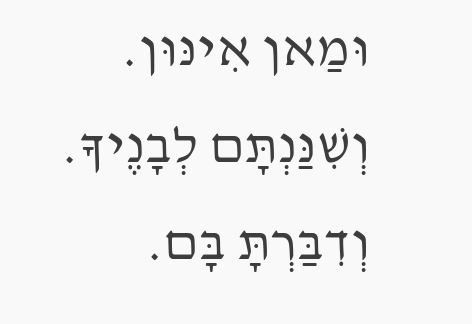וּמַאן אִינּוּן. וְשִׁנַּנְתָּם לְבָנֶיךָ. וְדִבַּרְתָּ בָּם.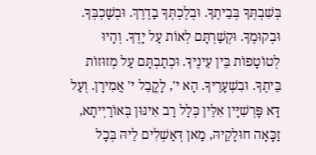בְּשִׁבְתְּךָ בְּבֵיתֶךָ. וּבְלֶכְתְּךָ בַדֶרֶךְ. וּבְשָׁכְבְּךָ. וּבְקוּמֶךָ. וּקְשַׁרְתָּם לְאוֹת עַל יָדֶךָ. וְהָיוּ לְטוֹטָפוֹת בֵּין עֵינֶיךָ. וּכְתַבְתָּם עַל מְזוּזוֹת בֵּיתֶךָ. וּבִשְׁעָרֶיךָ. הָא י', לָקֳבֵל י' אֲמִירָן. וְעַל דָּא פָּרְשִׁיָּין אִלֵּין כְּלַל רַב אִינּוּן בְּאוֹרַיְיתָא, זַכָּאָה חוּלָקֵיהּ, מַאן דְּאַשְׁלִים לֵיהּ בְּכָל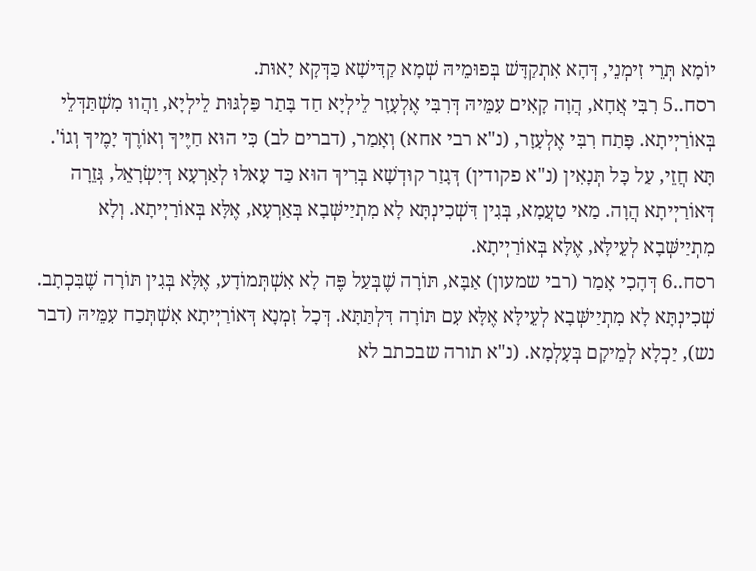יוֹמָא תְּרֵי זִימְנֵי, דְּהָא אִתְקַדָּשׁ בְּפוּמֵיהּ שְׁמָא קַדִּישָׁא כַּדְּקָא יָאוּת.
רסח..5 רִבִּי אֲחָא, הֲוָה קָאִים עִמֵּיהּ דְּרִבִּי אֶלְעָזָר לֵילְיָא חַד בָּתַר פַּלְגּוּת לֵילְיָא, וַהֲווּ מִשְׁתַּדְּלֵי בְּאוֹרַיְיתָא. פָּתַח רִבִּי אֶלְעָזָר, (נ"א רבי אחא) וְאָמַר, (דברים לב) כִּי הוּא חַיֶּיךָ וְאוֹרֶךְ יָמֶיךָ וְגוֹ'. תָּא חֲזֵי, עַל כָּל תְּנָאִין (נ"א פקודין) דְּגָזַר קוּדְשָׁא בְּרִיךְ הוּא כַּד עָאלוּ לְאַרְעָא דְּיִשְׂרָאֵל, גְּזֵרָה דְּאוֹרַיְיתָא הֲוָה. מַאי טַעֲמָא, בְּגִין דִּשְׁכִינְתָּא לָא מִתְיַישְּׁבָא בְּאַרְעָא, אֶלָּא בְּאוֹרַיְיתָא. וְלָא מִתְיַישְּׁבָא לְעֵילָּא, אֶלָּא בְּאוֹרַיְיתָא.
רסח..6 דְּהָכִי אָמַר (רבי שמעון) אַבָּא, תּוֹרָה שֶׁבְּעַל פֶּה לָא אִשְׁתְּמוֹדָע, אֶלָּא בְּגִין תּוֹרָה שֶׁבִּכְתָב. שְׁכִינְתָּא לָא מִתְיַישְּׁבָא לְעֵילָּא אֶלָּא עִם תּוֹרָה דִּלְתַּתָּא. דְּכָל זִמְנָא דְּאוֹרַיְיתָא אִשְׁתְּכַח עִמֵּיהּ (דבר נש), יַכְלָא לְמֵיקָם בְּעָלְמָא. (נ"א תורה שבכתב לא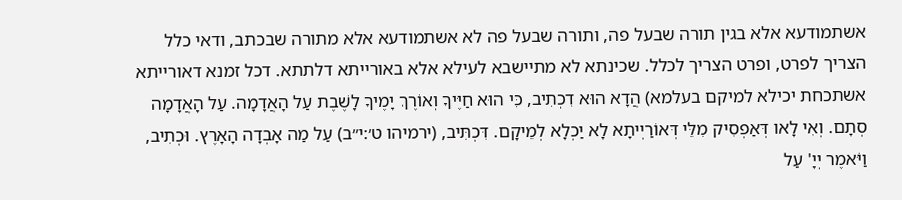אשתמודעא אלא בגין תורה שבעל פה, ותורה שבעל פה לא אשתמודעא אלא מתורה שבכתב, ודאי כלל הצריך לפרט, ופרט הצריך לכלל. שכינתא לא מתיישבא לעילא אלא באורייתא דלתתא. דכל זמנא דאורייתא אשתכחת יכילא למיקם בעלמא) הֲדָא הוּא דִכְתִיב, כִּי הוּא חַיֶּיךָ וְאוֹרֶךְ יָמֶיךָ לָשֶׁבֶת עַל הָאֲדָמָה. עַל הָאֲדָמָה סְתָם. וְאִי לָאו דְּאַפְסִיק מִלֵּי דְּאוֹרַיְיתָא לָא יַכְלָא לְמֵיקָם. דִּכְתִּיב, (ירמיהו ט׳:י״ב) עַל מַה אָבְדָה הָאָרֶץ. וּכְתִיב, וַיֹּאמֶר יְיָ' עַל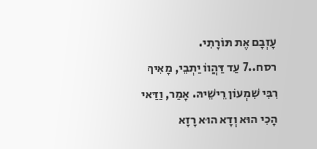עָזְבָם אֶת תּוֹרָתִי.
רסח..7 עַד דַּהֲווֹ יַתְבֵי, מָאִיךְ רִבִּי שִׁמְעוֹן רֵישֵׁיהּ. אָמַר, וַדַּאי הָכִי הוּא וְדָא הוּא רָזָא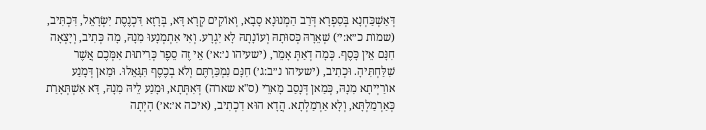דְּאַשְׁכַּחְנָא בְּסִפְרָא דְּרַב הַמְנוּנָא סָבָא, וְאוֹקִים קְרָא דָּא, בְּרָזָא דִּכְנֶסֶת יִשְׂרָאֵל, דִּכְתִּיב, (שמות כ״א:י׳) שְׁאֵרָהּ כְּסוּתָהּ וְעוֹנָתָהּ לָא יִגְרָע. וְאִי אִתְמְנָעוּ מִנָהּ, מָה כְּתִיב, וְיָצְאָה חִנָּם אֵין כָּסֶף. כְּמָה דְאַתְּ אָמֵר, (ישעיהו נ׳:א׳) אֵי זֶה סֵפֶר כְּרִיתוּת אִמְּכֶם אֲשֶׁר שִׁלַּחְתִּיהָ. וּכְתִיב, (ישעיהו נ״ב:ג׳) חִנָּם נִמְכַּרְתֶּם וְלֹא בְכֶסֶף תִּגָּאֵלוּ. וּמַאן דְּמָנַע אוֹרַיְיתָא מִנָהּ, כְּמַאן דְּנָסַב מָארֵי (ס"א שארה) דְּאִתְּתָא, וּמָנַע לֵיהּ מִנָהּ, דָּא אִשְׁתְּאָרַת כְּאַרְמַלְתָּא, וְלָא אַרְמַלְתָא. הֲדָא הוּא דִכְתִיב, (איכה א׳:א׳) הָיְתָה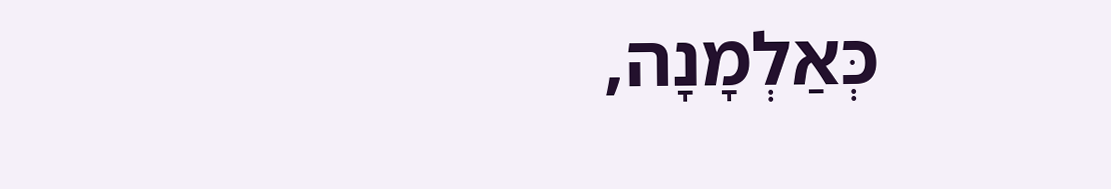כְּאַלְמָנָה,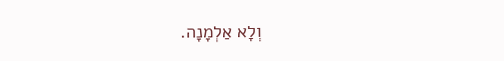וְלָא אַלְמָנָה.